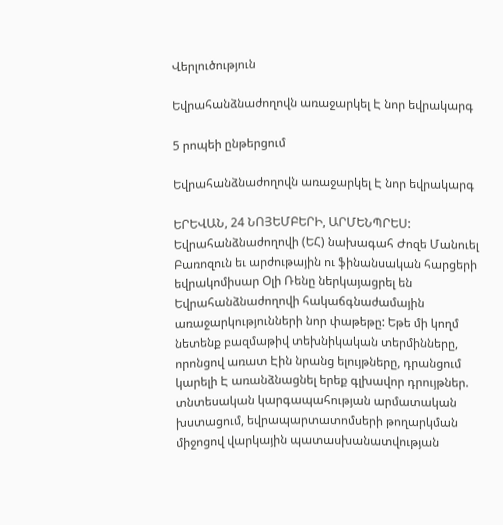Վերլուծություն

Եվրահանձնաժողովն առաջարկել Է նոր եվրակարգ

5 րոպեի ընթերցում

Եվրահանձնաժողովն առաջարկել Է նոր եվրակարգ

ԵՐԵՎԱՆ, 24 ՆՈՅԵՄԲԵՐԻ, ԱՐՄԵՆՊՐԵՍ: Եվրահանձնաժողովի (ԵՀ) նախագահ Ժոզե Մանուել Բառոզուն եւ արժութային ու ֆինանսական հարցերի եվրակոմիսար Օլի Ռենը ներկայացրել են Եվրահանձնաժողովի հակաճգնաժամային առաջարկությունների նոր փաթեթը: Եթե մի կողմ նետենք բազմաթիվ տեխնիկական տերմինները, որոնցով առատ Էին նրանց ելույթները, դրանցում կարելի Է առանձնացնել երեք գլխավոր դրույթներ. տնտեսական կարգապահության արմատական խստացում, եվրապարտատոմսերի թողարկման միջոցով վարկային պատասխանատվության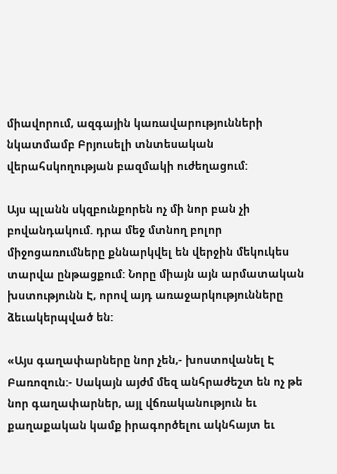միավորում, ազգային կառավարությունների նկատմամբ Բրյուսելի տնտեսական վերահսկողության բազմակի ուժեղացում:

Այս պլանն սկզբունքորեն ոչ մի նոր բան չի բովանդակում. դրա մեջ մտնող բոլոր միջոցառումները քննարկվել են վերջին մեկուկես տարվա ընթացքում: Նորը միայն այն արմատական խստությունն Է, որով այդ առաջարկությունները ձեւակերպված են:

«Այս գաղափարները նոր չեն,- խոստովանել Է Բառոզուն:- Սակայն այժմ մեզ անհրաժեշտ են ոչ թե նոր գաղափարներ, այլ վճռականություն եւ քաղաքական կամք իրագործելու ակնհայտ եւ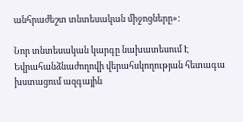անհրաժեշտ տնտեսական միջոցները»:

Նոր տնտեսական կարգը նախատեսում Է Եվրահանձնաժողովի վերահսկողության հետագա խստացում ազգային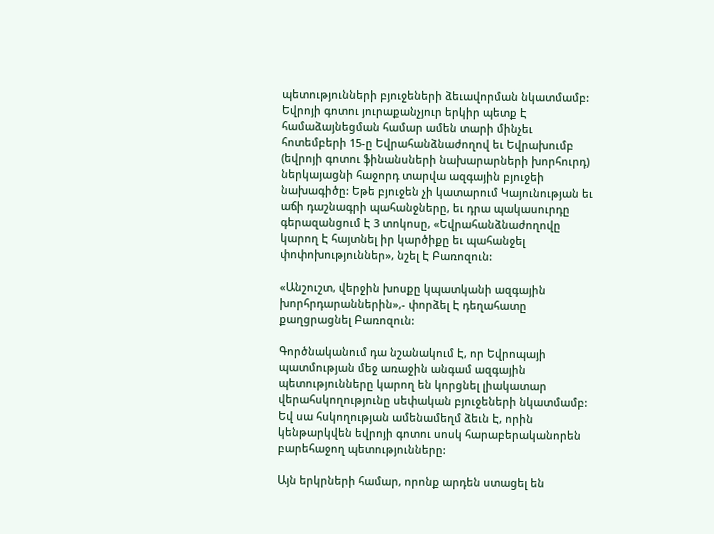պետությունների բյուջեների ձեւավորման նկատմամբ: Եվրոյի գոտու յուրաքանչյուր երկիր պետք Է համաձայնեցման համար ամեն տարի մինչեւ հոտեմբերի 15-ը Եվրահանձնաժողով եւ Եվրախումբ (եվրոյի գոտու ֆինանսների նախարարների խորհուրդ) ներկայացնի հաջորդ տարվա ազգային բյուջեի նախագիծը: Եթե բյուջեն չի կատարում Կայունության եւ աճի դաշնագրի պահանջները, եւ դրա պակասուրդը գերազանցում Է 3 տոկոսը, «Եվրահանձնաժողովը կարող Է հայտնել իր կարծիքը եւ պահանջել փոփոխություններ», նշել Է Բառոզուն:

«Անշուշտ, վերջին խոսքը կպատկանի ազգային խորհրդարաններին»,- փորձել Է դեղահատը քաղցրացնել Բառոզուն:

Գործնականում դա նշանակում Է, որ Եվրոպայի պատմության մեջ առաջին անգամ ազգային պետությունները կարող են կորցնել լիակատար վերահսկողությունը սեփական բյուջեների նկատմամբ: Եվ սա հսկողության ամենամեղմ ձեւն Է, որին կենթարկվեն եվրոյի գոտու սոսկ հարաբերականորեն բարեհաջող պետությունները:

Այն երկրների համար, որոնք արդեն ստացել են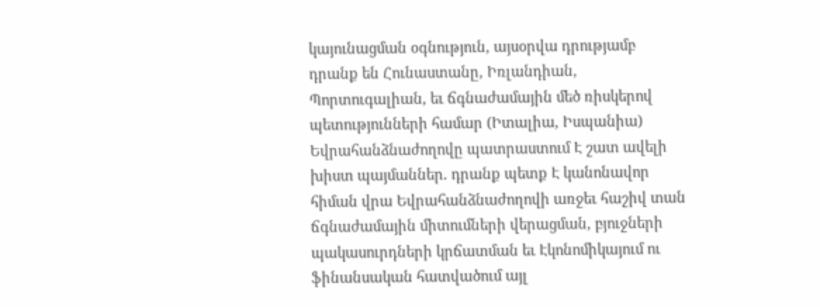կայունացման օգնություն, այսօրվա դրությամբ դրանք են Հունաստանը, Իռլանդիան, Պորտուգալիան, եւ ճգնաժամային մեծ ռիսկերով պետությունների համար (Իտալիա, Իսպանիա) Եվրահանձնաժողովը պատրաստում Է շատ ավելի խիստ պայմաններ. դրանք պետք Է կանոնավոր հիման վրա Եվրահանձնաժողովի առջեւ հաշիվ տան ճգնաժամային միտումների վերացման, բյուջների պակասուրդների կրճատման եւ Էկոնոմիկայում ու ֆինանսական հատվածում այլ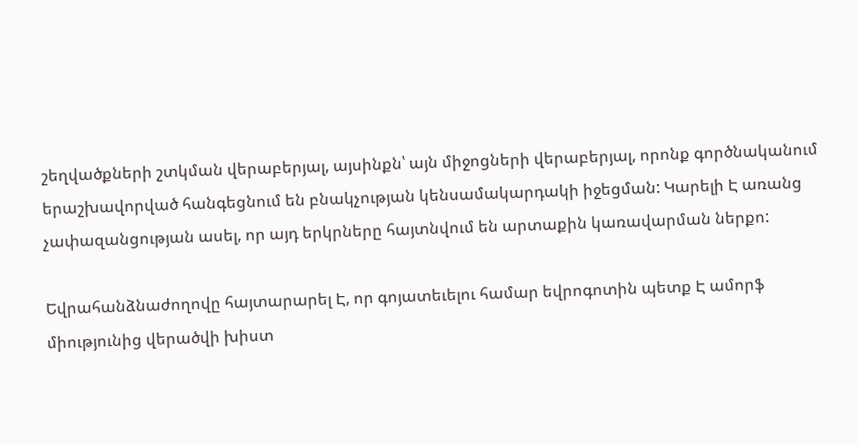շեղվածքների շտկման վերաբերյալ, այսինքն՝ այն միջոցների վերաբերյալ, որոնք գործնականում երաշխավորված հանգեցնում են բնակչության կենսամակարդակի իջեցման: Կարելի Է առանց չափազանցության ասել, որ այդ երկրները հայտնվում են արտաքին կառավարման ներքո:

Եվրահանձնաժողովը հայտարարել Է, որ գոյատեւելու համար եվրոգոտին պետք Է ամորֆ միությունից վերածվի խիստ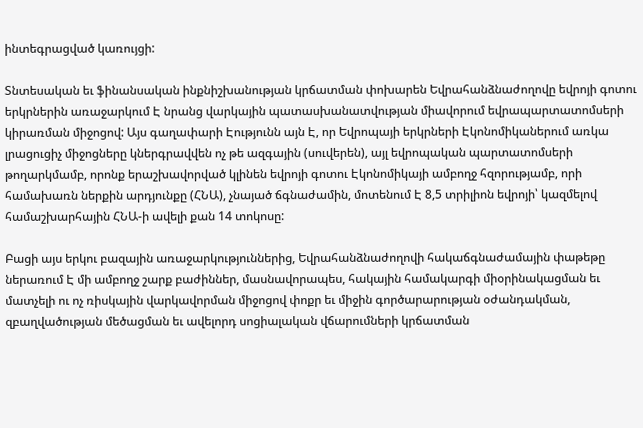ինտեգրացված կառույցի:

Տնտեսական եւ ֆինանսական ինքնիշխանության կրճատման փոխարեն Եվրահանձնաժողովը եվրոյի գոտու երկրներին առաջարկում Է նրանց վարկային պատասխանատվության միավորում եվրապարտատոմսերի կիրառման միջոցով: Այս գաղափարի Էությունն այն Է, որ Եվրոպայի երկրների Էկոնոմիկաներում առկա լրացուցիչ միջոցները կներգրավվեն ոչ թե ազգային (սուվերեն), այլ եվրոպական պարտատոմսերի թողարկմամբ, որոնք երաշխավորված կլինեն եվրոյի գոտու Էկոնոմիկայի ամբողջ հզորությամբ, որի համախառն ներքին արդյունքը (ՀՆԱ), չնայած ճգնաժամին, մոտենում Է 8,5 տրիլիոն եվրոյի՝ կազմելով համաշխարհային ՀՆԱ-ի ավելի քան 14 տոկոսը:

Բացի այս երկու բազային առաջարկություններից, Եվրահանձնաժողովի հակաճգնաժամային փաթեթը ներառում Է մի ամբողջ շարք բաժիններ, մասնավորապես, հակային համակարգի միօրինակացման եւ մատչելի ու ոչ ռիսկային վարկավորման միջոցով փոքր եւ միջին գործարարության օժանդակման, զբաղվածության մեծացման եւ ավելորդ սոցիալական վճարումների կրճատման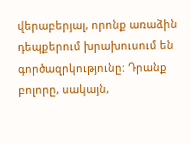վերաբերյալ, որոնք առաձին դեպքերում խրախուսում են գործազրկությունը: Դրանք բոլորը, սակայն,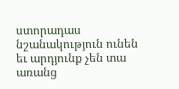ստորադաս նշանակություն ունեն եւ արդյունք չեն տա առանց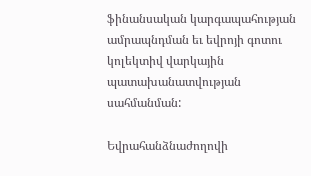ֆինանսական կարգապահության ամրապնդման եւ եվրոյի գոտու կոլեկտիվ վարկային պատախանատվության սահմանման:

Եվրահանձնաժողովի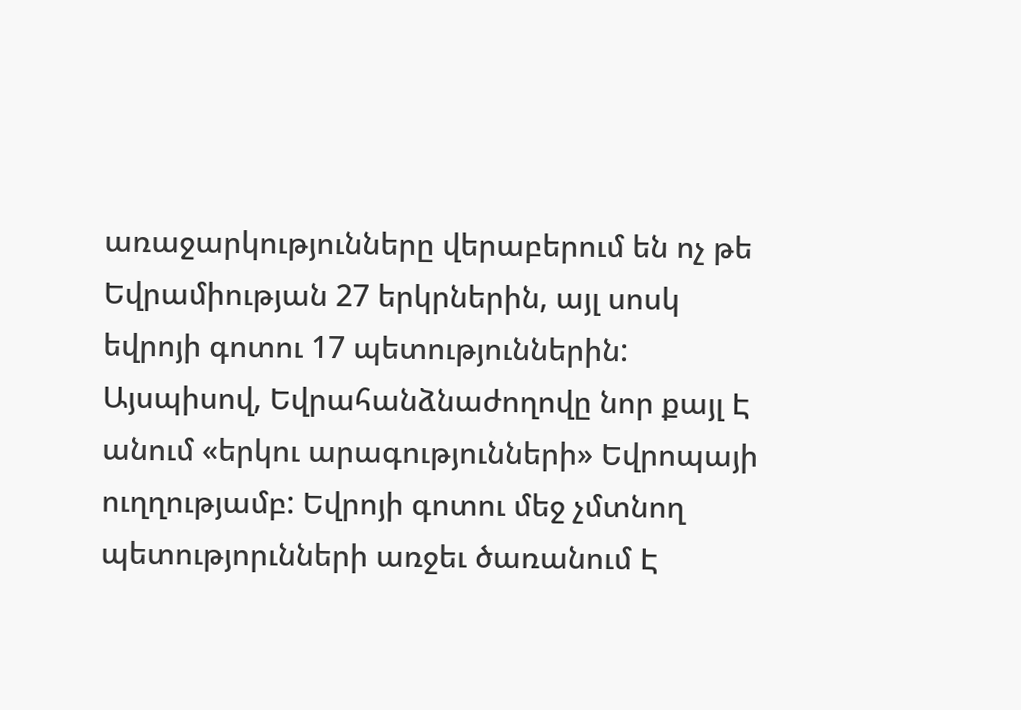առաջարկությունները վերաբերում են ոչ թե Եվրամիության 27 երկրներին, այլ սոսկ եվրոյի գոտու 17 պետություններին: Այսպիսով, Եվրահանձնաժողովը նոր քայլ Է անում «երկու արագությունների» Եվրոպայի ուղղությամբ: Եվրոյի գոտու մեջ չմտնող պետությորւնների առջեւ ծառանում Է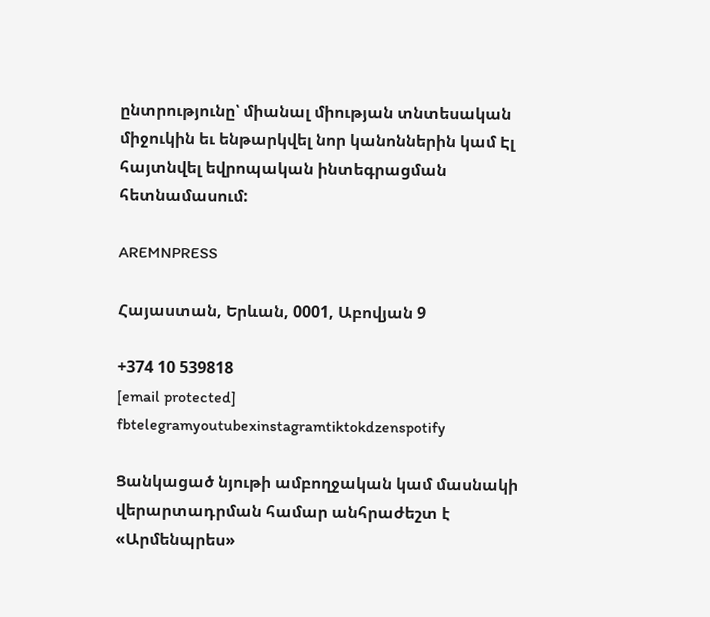ընտրությունը՝ միանալ միության տնտեսական միջուկին եւ ենթարկվել նոր կանոններին կամ Էլ հայտնվել եվրոպական ինտեգրացման հետնամասում:

AREMNPRESS

Հայաստան, Երևան, 0001, Աբովյան 9

+374 10 539818
[email protected]
fbtelegramyoutubexinstagramtiktokdzenspotify

Ցանկացած նյութի ամբողջական կամ մասնակի վերարտադրման համար անհրաժեշտ է «Արմենպրես»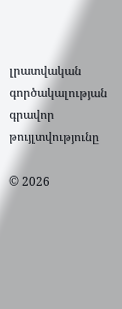լրատվական գործակալության գրավոր թույլտվությունը

© 2026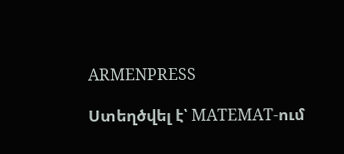ARMENPRESS

Ստեղծվել է՝ MATEMAT-ում